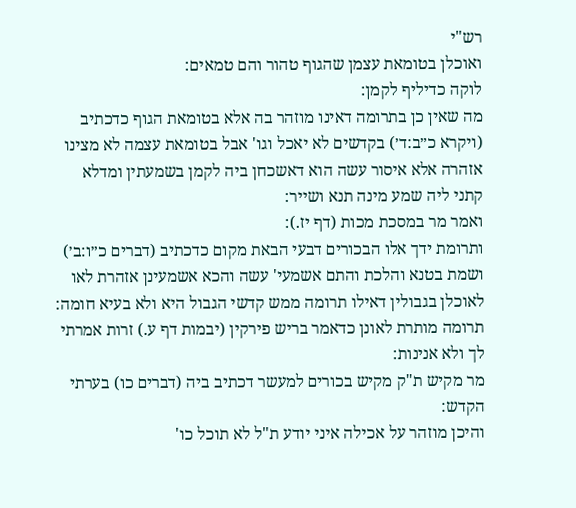רש"י
ואוכלן בטומאת עצמן שהגוף טהור והם טמאים:
לוקה כדיליף לקמן:
מה שאין כן בתרומה דאינו מוזהר בה אלא בטומאת הגוף כדכתיב (ויקרא כ״ב:ד׳) בקדשים לא יאכל וגו' אבל בטומאת עצמה לא מצינו אזהרה אלא איסור עשה הוא דאשכחן ביה לקמן בשמעתין ומדלא קתני ליה שמע מינה תנא ושייר:
ואמר מר במסכת מכות (דף יז.):
ותרומת ידך אלו הבכורים דבעי הבאת מקום כדכתיב (דברים כ״ו:ב׳) ושמת בטנא והלכת והתם אשמעי' עשה והכא אשמעינן אזהרת לאו לאוכלן בגבולין דאילו תרומה ממש קדשי הגבול היא ולא בעיא חומה:
תרומה מותרת לאונן כדאמר בריש פירקין (יבמות דף ע.) זרות אמרתי לך ולא אנינות:
מר מקיש ת"ק מקיש בכורים למעשר דכתיב ביה (דברים כו) בערתי הקדש:
והיכן מוזהר על אכילה איני יודע ת"ל לא תוכל כו'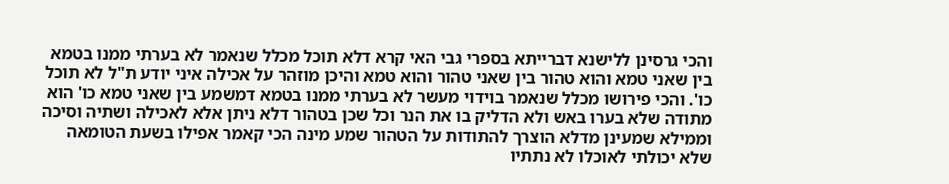והכי גרסינן ללישנא דברייתא בספרי גבי האי קרא דלא תוכל מכלל שנאמר לא בערתי ממנו בטמא בין שאני טמא והוא טהור בין שאני טהור והוא טמא והיכן מוזהר על אכילה איני יודע ת"ל לא תוכל כו'. והכי פירושו מכלל שנאמר בוידוי מעשר לא בערתי ממנו בטמא דמשמע בין שאני טמא כו' הוא מתודה שלא בערו באש ולא הדליק בו את הנר וכל שכן בטהור דלא ניתן אלא לאכילה ושתיה וסיכה וממילא שמעינן מדלא הוצרך להתודות על הטהור שמע מינה הכי קאמר אפילו בשעת הטומאה שלא יכולתי לאוכלו לא נתתיו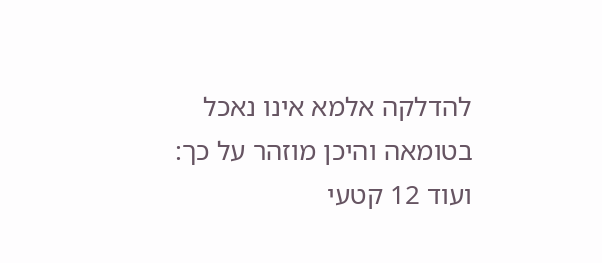להדלקה אלמא אינו נאכל בטומאה והיכן מוזהר על כך:
ועוד 12 קטעי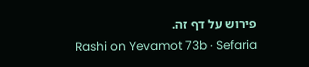פירוש על דף זה.
Rashi on Yevamot 73b · Sefaria